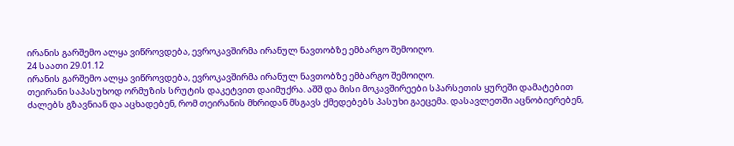ირანის გარშემო ალყა ვიწროვდება, ევროკავშირმა ირანულ ნავთობზე ემბარგო შემოიღო.
24 საათი 29.01.12
ირანის გარშემო ალყა ვიწროვდება, ევროკავშირმა ირანულ ნავთობზე ემბარგო შემოიღო.
თეირანი საპასუხოდ ორმუზის სრუტის დაკეტვით დაიმუქრა. აშშ და მისი მოკავშირეები სპარსეთის ყურეში დამატებით ძალებს გზავნიან და აცხადებენ, რომ თეირანის მხრიდან მსგავს ქმედებებს პასუხი გაეცემა. დასავლეთში აცნობიერებენ,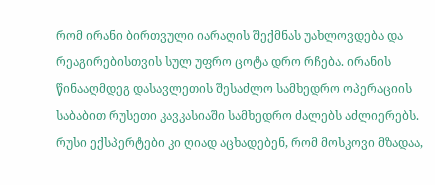რომ ირანი ბირთვული იარაღის შექმნას უახლოვდება და რეაგირებისთვის სულ უფრო ცოტა დრო რჩება. ირანის წინააღმდეგ დასავლეთის შესაძლო სამხედრო ოპერაციის საბაბით რუსეთი კავკასიაში სამხედრო ძალებს აძლიერებს. რუსი ექსპერტები კი ღიად აცხადებენ, რომ მოსკოვი მზადაა,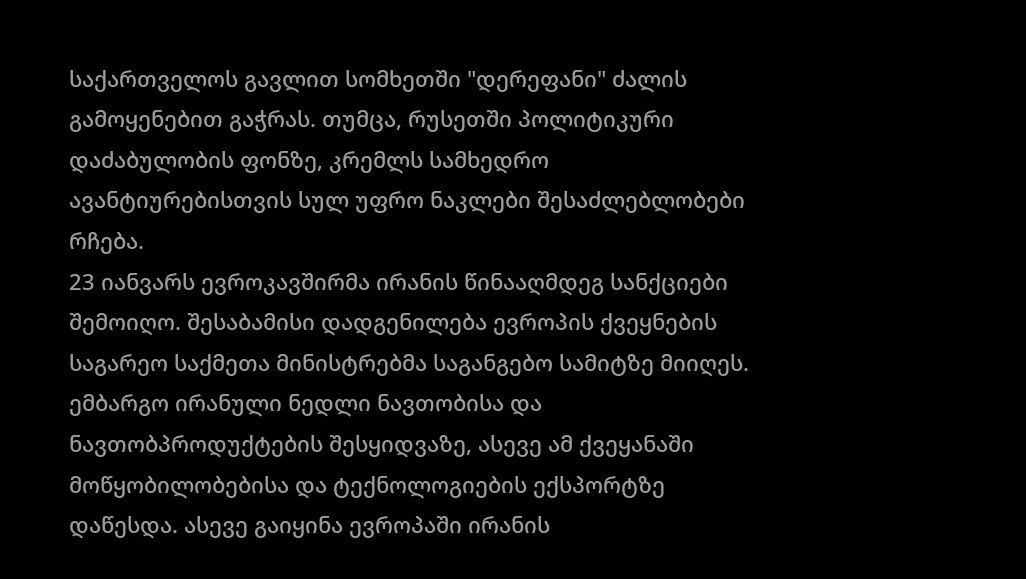საქართველოს გავლით სომხეთში "დერეფანი" ძალის გამოყენებით გაჭრას. თუმცა, რუსეთში პოლიტიკური დაძაბულობის ფონზე, კრემლს სამხედრო ავანტიურებისთვის სულ უფრო ნაკლები შესაძლებლობები რჩება.
23 იანვარს ევროკავშირმა ირანის წინააღმდეგ სანქციები შემოიღო. შესაბამისი დადგენილება ევროპის ქვეყნების საგარეო საქმეთა მინისტრებმა საგანგებო სამიტზე მიიღეს. ემბარგო ირანული ნედლი ნავთობისა და ნავთობპროდუქტების შესყიდვაზე, ასევე ამ ქვეყანაში მოწყობილობებისა და ტექნოლოგიების ექსპორტზე დაწესდა. ასევე გაიყინა ევროპაში ირანის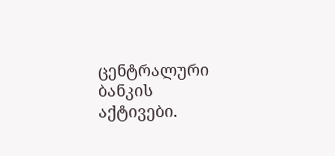ცენტრალური ბანკის აქტივები.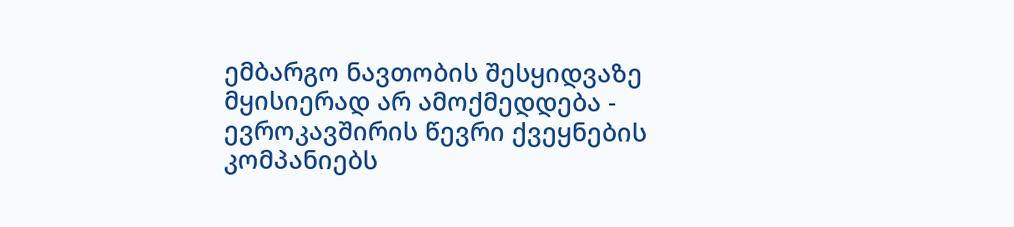ემბარგო ნავთობის შესყიდვაზე მყისიერად არ ამოქმედდება - ევროკავშირის წევრი ქვეყნების კომპანიებს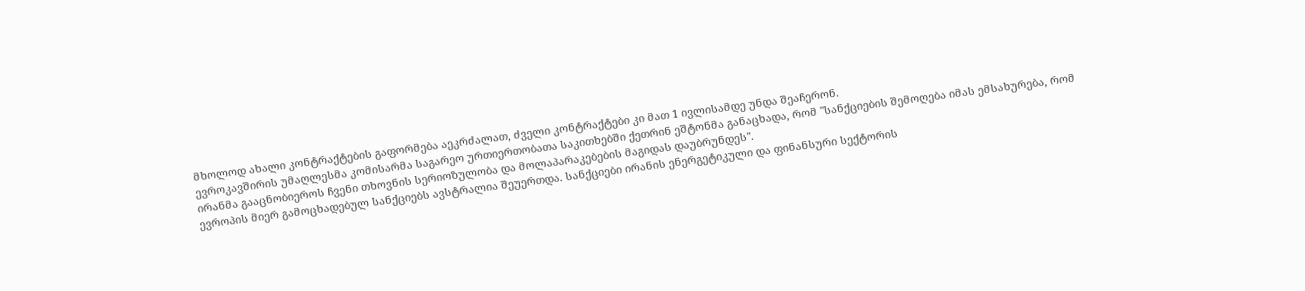მხოლოდ ახალი კონტრაქტების გაფორმება აეკრძალათ, ძველი კონტრაქტები კი მათ 1 ივლისამდე უნდა შეაჩერონ.
ევროკავშირის უმაღლესმა კომისარმა საგარეო ურთიერთობათა საკითხებში ქეთრინ ეშტონმა განაცხადა, რომ "სანქციების შემოღება იმას ემსახურება, რომ ირანმა გააცნობიეროს ჩვენი თხოვნის სერიოზულობა და მოლაპარაკებების მაგიდას დაუბრუნდეს".
ევროპის მიერ გამოცხადებულ სანქციებს ავსტრალია შეუერთდა. სანქციები ირანის ენერგეტიკული და ფინანსური სექტორის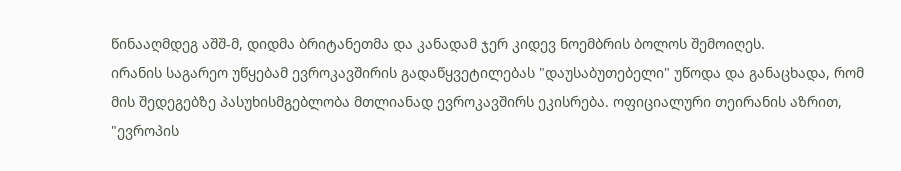წინააღმდეგ აშშ-მ, დიდმა ბრიტანეთმა და კანადამ ჯერ კიდევ ნოემბრის ბოლოს შემოიღეს.
ირანის საგარეო უწყებამ ევროკავშირის გადაწყვეტილებას "დაუსაბუთებელი" უწოდა და განაცხადა, რომ მის შედეგებზე პასუხისმგებლობა მთლიანად ევროკავშირს ეკისრება. ოფიციალური თეირანის აზრით, "ევროპის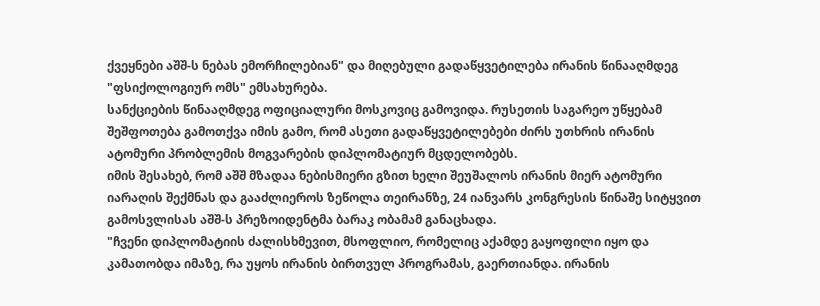ქვეყნები აშშ-ს ნებას ემორჩილებიან" და მიღებული გადაწყვეტილება ირანის წინააღმდეგ "ფსიქოლოგიურ ომს" ემსახურება.
სანქციების წინააღმდეგ ოფიციალური მოსკოვიც გამოვიდა. რუსეთის საგარეო უწყებამ შეშფოთება გამოთქვა იმის გამო, რომ ასეთი გადაწყვეტილებები ძირს უთხრის ირანის ატომური პრობლემის მოგვარების დიპლომატიურ მცდელობებს.
იმის შესახებ, რომ აშშ მზადაა ნებისმიერი გზით ხელი შეუშალოს ირანის მიერ ატომური იარაღის შექმნას და გააძლიეროს ზეწოლა თეირანზე, 24 იანვარს კონგრესის წინაშე სიტყვით გამოსვლისას აშშ-ს პრეზოიდენტმა ბარაკ ობამამ განაცხადა.
"ჩვენი დიპლომატიის ძალისხმევით, მსოფლიო, რომელიც აქამდე გაყოფილი იყო და კამათობდა იმაზე, რა უყოს ირანის ბირთვულ პროგრამას, გაერთიანდა. ირანის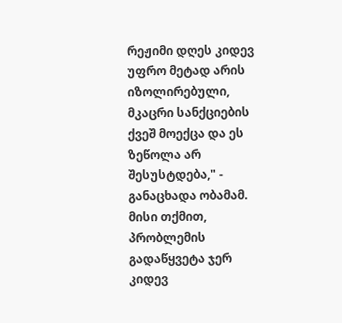რეჟიმი დღეს კიდევ უფრო მეტად არის იზოლირებული, მკაცრი სანქციების ქვეშ მოექცა და ეს ზეწოლა არ შესუსტდება," - განაცხადა ობამამ. მისი თქმით, პრობლემის გადაწყვეტა ჯერ კიდევ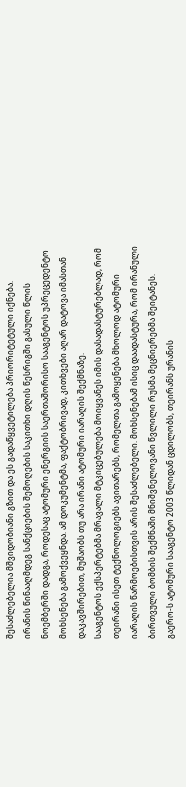შესაძლებელია მშვიდობიანი გზით და ეს გადაწყვეტილება პრიორიტეტული იქნება.
ირანის წინააღმდეგ სანქციების შემოღების საკითხი დღის წესრიგში გასული წლის ნოემბერში დადგა, როდესაც ატომური ენერგიის საერთაშორისო სააგენტოს უპრეცედენტო მოხსენება გამოქვეყნდა. ამ დოკუმენტმა, ფაქტობრივად, კითხვები აღარ დატოვა იმასთან დაკავშირებით, მუშაობს თუ არა ირანი ატომური იარაღის შექმნაზე.
სააგენტოს ექსპერტებმა მრავალი მტკიცებულება მოიყვანეს იმის დასადასტურებლად, რომ თეირანი ისეთ ტექნოლოგიებს ავითარებს, რომელთა გამოყენება მხოლოდ ატომური იარაღის წარმოებისთვის არის შესაძლებელი. მოხსენებამ ისიც დაადასტურა, რომ ირანული ბირთვული ბომბის შექმნაში მნიშვნელოვანი წვლილი რუსმა მეცნიერებმა შეიტანეს.
გაერო-ს ატომური სააგენტო 2003 წლიდან ცდილობს, თეირანს ურანის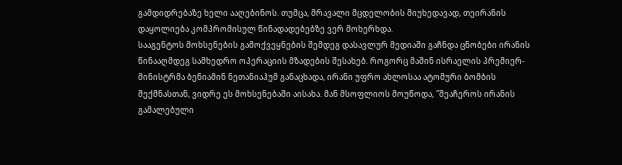გამდიდრებაზე ხელი ააღებინოს. თუმცა, მრავალი მცდელობის მიუხედავად, თეირანის დაყოლიება კომპრომისულ წინადადებებზე ვერ მოხერხდა.
სააგენტოს მოხსენების გამოქვეყნების შემდეგ დასავლურ მედიაში გაჩნდა ცნობები ირანის წინააღმდეგ სამხედრო ოპერაციის მზადების შესახებ. როგორც მაშინ ისრაელის პრემიერ-მინისტრმა ბენიამინ ნეთანიაჰუმ განაცხადა, ირანი უფრო ახლოსაა ატომური ბომბის შექმნასთან, ვიდრე ეს მოხსენებაში აისახა. მან მსოფლიოს მოუწოდა, "შეაჩეროს ირანის გამალებული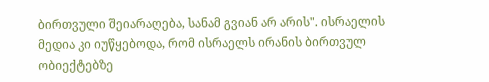ბირთვული შეიარაღება, სანამ გვიან არ არის". ისრაელის მედია კი იუწყებოდა, რომ ისრაელს ირანის ბირთვულ ობიექტებზე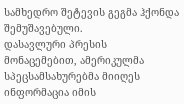სამხედრო შეტევის გეგმა ჰქონდა შემუშავებული.
დასავლური პრესის მონაცემებით, ამერიკულმა სპეცსამსახურებმა მიიღეს ინფორმაცია იმის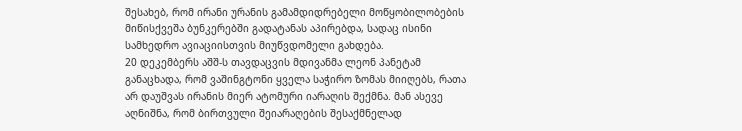შესახებ, რომ ირანი ურანის გამამდიდრებელი მოწყობილობების მიწისქვეშა ბუნკერებში გადატანას აპირებდა, სადაც ისინი სამხედრო ავიაციისთვის მიუწვდომელი გახდება.
20 დეკემბერს აშშ-ს თავდაცვის მდივანმა ლეონ პანეტამ განაცხადა, რომ ვაშინგტონი ყველა საჭირო ზომას მიიღებს, რათა არ დაუშვას ირანის მიერ ატომური იარაღის შექმნა. მან ასევე აღნიშნა, რომ ბირთვული შეიარაღების შესაქმნელად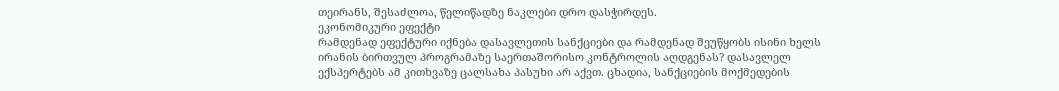თეირანს, შესაძლოა, წელიწადზე ნაკლები დრო დასჭირდეს.
ეკონომიკური ეფექტი
რამდენად ეფექტური იქნება დასავლეთის სანქციები და რამდენად შეუწყობს ისინი ხელს ირანის ბირთვულ პროგრამაზე საერთაშორისო კონტროლის აღდგენას? დასავლელ ექსპერტებს ამ კითხვაზე ცალსახა პასუხი არ აქვთ. ცხადია, სანქციების მოქმედების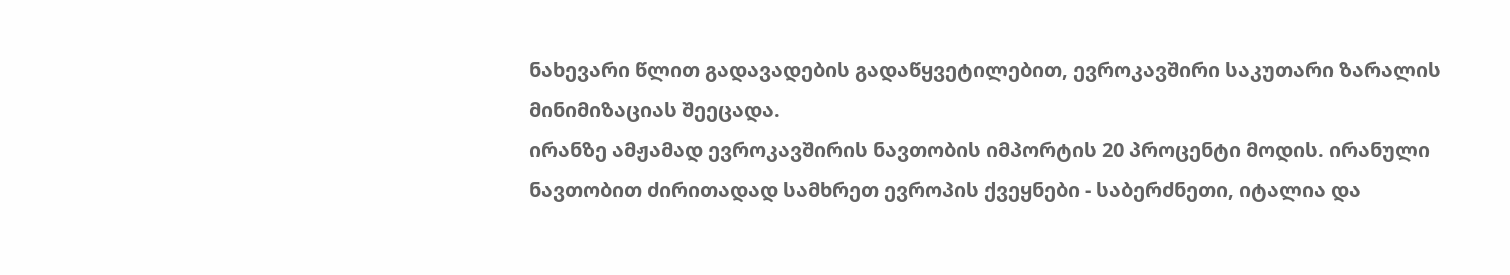ნახევარი წლით გადავადების გადაწყვეტილებით, ევროკავშირი საკუთარი ზარალის მინიმიზაციას შეეცადა.
ირანზე ამჟამად ევროკავშირის ნავთობის იმპორტის 20 პროცენტი მოდის. ირანული ნავთობით ძირითადად სამხრეთ ევროპის ქვეყნები - საბერძნეთი, იტალია და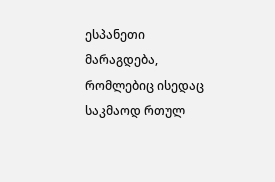ესპანეთი მარაგდება, რომლებიც ისედაც საკმაოდ რთულ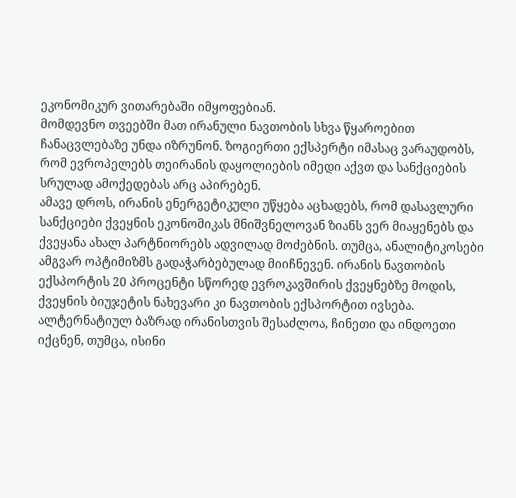ეკონომიკურ ვითარებაში იმყოფებიან.
მომდევნო თვეებში მათ ირანული ნავთობის სხვა წყაროებით ჩანაცვლებაზე უნდა იზრუნონ. ზოგიერთი ექსპერტი იმასაც ვარაუდობს, რომ ევროპელებს თეირანის დაყოლიების იმედი აქვთ და სანქციების სრულად ამოქედებას არც აპირებენ.
ამავე დროს, ირანის ენერგეტიკული უწყება აცხადებს, რომ დასავლური სანქციები ქვეყნის ეკონომიკას მნიშვნელოვან ზიანს ვერ მიაყენებს და ქვეყანა ახალ პარტნიორებს ადვილად მოძებნის. თუმცა, ანალიტიკოსები ამგვარ ოპტიმიზმს გადაჭარბებულად მიიჩნევენ. ირანის ნავთობის ექსპორტის 20 პროცენტი სწორედ ევროკავშირის ქვეყნებზე მოდის, ქვეყნის ბიუჯეტის ნახევარი კი ნავთობის ექსპორტით ივსება.
ალტერნატიულ ბაზრად ირანისთვის შესაძლოა, ჩინეთი და ინდოეთი იქცნენ, თუმცა, ისინი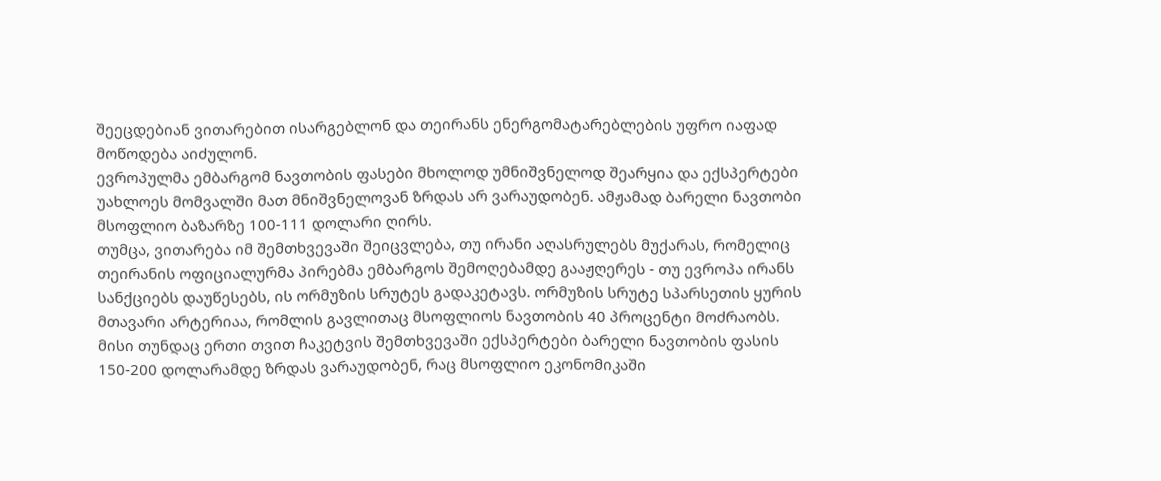შეეცდებიან ვითარებით ისარგებლონ და თეირანს ენერგომატარებლების უფრო იაფად მოწოდება აიძულონ.
ევროპულმა ემბარგომ ნავთობის ფასები მხოლოდ უმნიშვნელოდ შეარყია და ექსპერტები უახლოეს მომვალში მათ მნიშვნელოვან ზრდას არ ვარაუდობენ. ამჟამად ბარელი ნავთობი მსოფლიო ბაზარზე 100-111 დოლარი ღირს.
თუმცა, ვითარება იმ შემთხვევაში შეიცვლება, თუ ირანი აღასრულებს მუქარას, რომელიც თეირანის ოფიციალურმა პირებმა ემბარგოს შემოღებამდე გააჟღერეს - თუ ევროპა ირანს სანქციებს დაუწესებს, ის ორმუზის სრუტეს გადაკეტავს. ორმუზის სრუტე სპარსეთის ყურის მთავარი არტერიაა, რომლის გავლითაც მსოფლიოს ნავთობის 40 პროცენტი მოძრაობს. მისი თუნდაც ერთი თვით ჩაკეტვის შემთხვევაში ექსპერტები ბარელი ნავთობის ფასის 150-200 დოლარამდე ზრდას ვარაუდობენ, რაც მსოფლიო ეკონომიკაში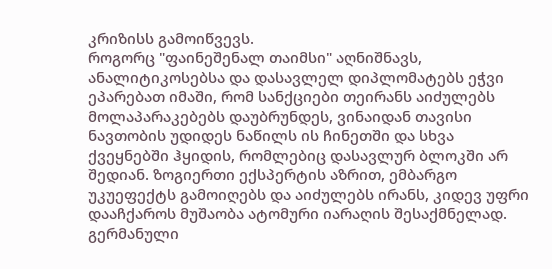კრიზისს გამოიწვევს.
როგორც "ფაინეშენალ თაიმსი" აღნიშნავს, ანალიტიკოსებსა და დასავლელ დიპლომატებს ეჭვი ეპარებათ იმაში, რომ სანქციები თეირანს აიძულებს მოლაპარაკებებს დაუბრუნდეს, ვინაიდან თავისი ნავთობის უდიდეს ნაწილს ის ჩინეთში და სხვა ქვეყნებში ჰყიდის, რომლებიც დასავლურ ბლოკში არ შედიან. ზოგიერთი ექსპერტის აზრით, ემბარგო უკუეფექტს გამოიღებს და აიძულებს ირანს, კიდევ უფრი დააჩქაროს მუშაობა ატომური იარაღის შესაქმნელად.
გერმანული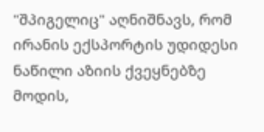"შპიგელიც" აღნიშნავს, რომ ირანის ექსპორტის უდიდესი ნაწილი აზიის ქვეყნებზე მოდის,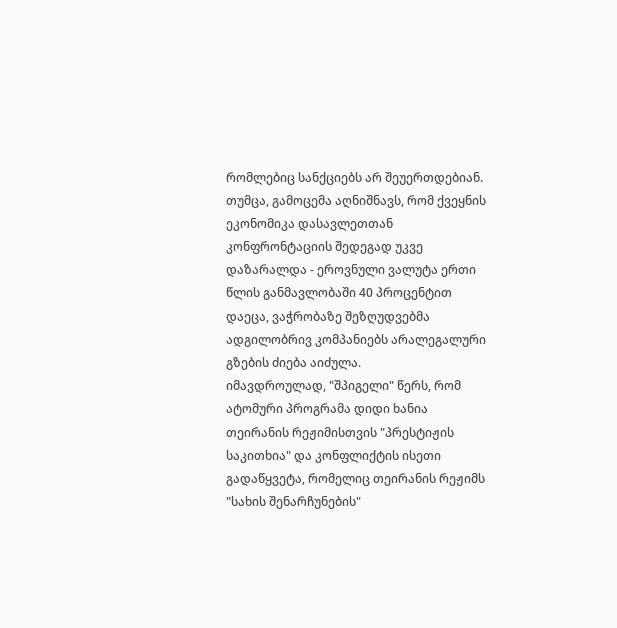რომლებიც სანქციებს არ შეუერთდებიან. თუმცა, გამოცემა აღნიშნავს, რომ ქვეყნის ეკონომიკა დასავლეთთან კონფრონტაციის შედეგად უკვე დაზარალდა - ეროვნული ვალუტა ერთი წლის განმავლობაში 40 პროცენტით დაეცა, ვაჭრობაზე შეზღუდვებმა ადგილობრივ კომპანიებს არალეგალური გზების ძიება აიძულა.
იმავდროულად, "შპიგელი" წერს, რომ ატომური პროგრამა დიდი ხანია თეირანის რეჟიმისთვის "პრესტიჟის საკითხია" და კონფლიქტის ისეთი გადაწყვეტა, რომელიც თეირანის რეჟიმს "სახის შენარჩუნების"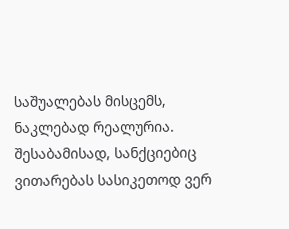საშუალებას მისცემს, ნაკლებად რეალურია. შესაბამისად, სანქციებიც ვითარებას სასიკეთოდ ვერ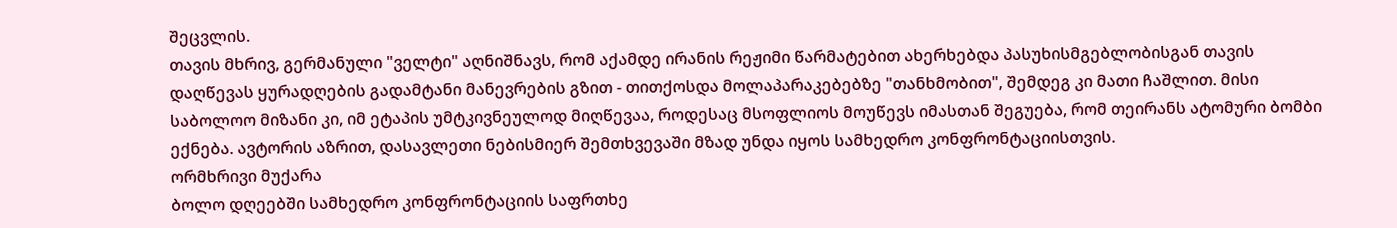შეცვლის.
თავის მხრივ, გერმანული "ველტი" აღნიშნავს, რომ აქამდე ირანის რეჟიმი წარმატებით ახერხებდა პასუხისმგებლობისგან თავის დაღწევას ყურადღების გადამტანი მანევრების გზით - თითქოსდა მოლაპარაკებებზე "თანხმობით", შემდეგ კი მათი ჩაშლით. მისი საბოლოო მიზანი კი, იმ ეტაპის უმტკივნეულოდ მიღწევაა, როდესაც მსოფლიოს მოუწევს იმასთან შეგუება, რომ თეირანს ატომური ბომბი ექნება. ავტორის აზრით, დასავლეთი ნებისმიერ შემთხვევაში მზად უნდა იყოს სამხედრო კონფრონტაციისთვის.
ორმხრივი მუქარა
ბოლო დღეებში სამხედრო კონფრონტაციის საფრთხე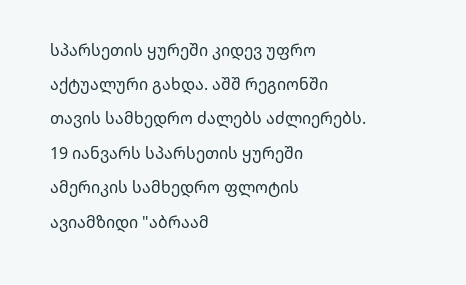სპარსეთის ყურეში კიდევ უფრო აქტუალური გახდა. აშშ რეგიონში თავის სამხედრო ძალებს აძლიერებს. 19 იანვარს სპარსეთის ყურეში ამერიკის სამხედრო ფლოტის ავიამზიდი "აბრაამ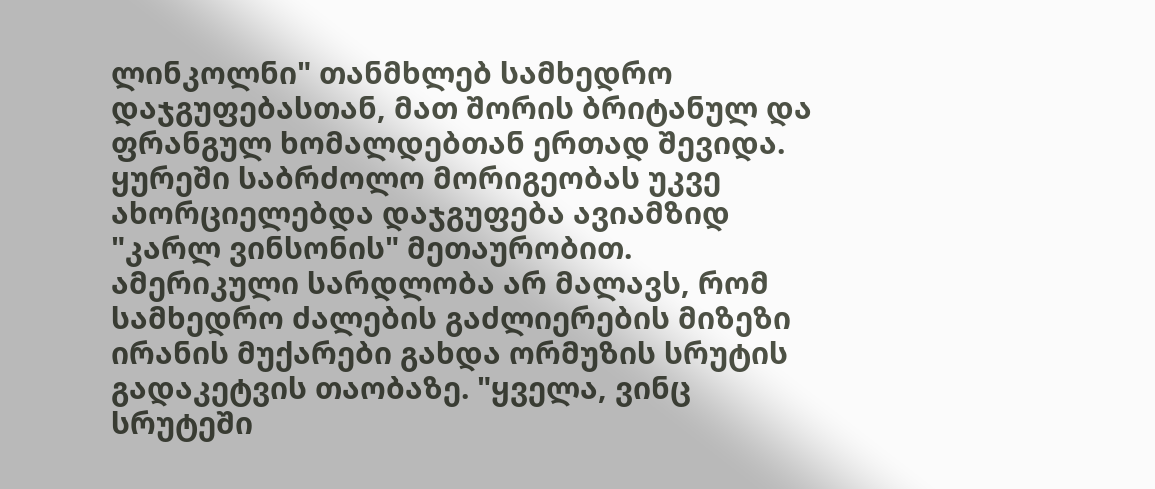ლინკოლნი" თანმხლებ სამხედრო დაჯგუფებასთან, მათ შორის ბრიტანულ და ფრანგულ ხომალდებთან ერთად შევიდა. ყურეში საბრძოლო მორიგეობას უკვე ახორციელებდა დაჯგუფება ავიამზიდ "კარლ ვინსონის" მეთაურობით.
ამერიკული სარდლობა არ მალავს, რომ სამხედრო ძალების გაძლიერების მიზეზი ირანის მუქარები გახდა ორმუზის სრუტის გადაკეტვის თაობაზე. "ყველა, ვინც სრუტეში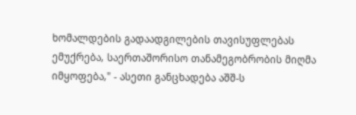ხომალდების გადაადგილების თავისუფლებას ემუქრება, საერთაშორისო თანამეგობრობის მიღმა იმყოფება," - ასეთი განცხადება აშშ-ს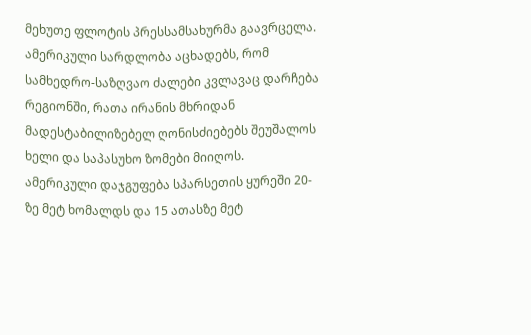მეხუთე ფლოტის პრესსამსახურმა გაავრცელა. ამერიკული სარდლობა აცხადებს, რომ სამხედრო-საზღვაო ძალები კვლავაც დარჩება რეგიონში, რათა ირანის მხრიდან მადესტაბილიზებელ ღონისძიებებს შეუშალოს ხელი და საპასუხო ზომები მიიღოს.
ამერიკული დაჯგუფება სპარსეთის ყურეში 20-ზე მეტ ხომალდს და 15 ათასზე მეტ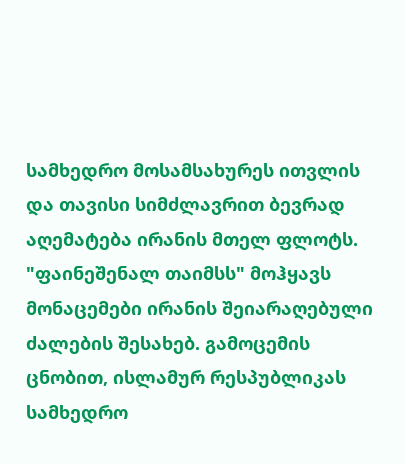სამხედრო მოსამსახურეს ითვლის და თავისი სიმძლავრით ბევრად აღემატება ირანის მთელ ფლოტს.
"ფაინეშენალ თაიმსს" მოჰყავს მონაცემები ირანის შეიარაღებული ძალების შესახებ. გამოცემის ცნობით, ისლამურ რესპუბლიკას სამხედრო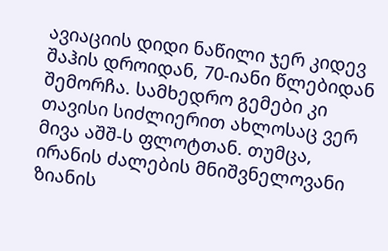ავიაციის დიდი ნაწილი ჯერ კიდევ შაჰის დროიდან, 70-იანი წლებიდან შემორჩა. სამხედრო გემები კი თავისი სიძლიერით ახლოსაც ვერ მივა აშშ-ს ფლოტთან. თუმცა, ირანის ძალების მნიშვნელოვანი ზიანის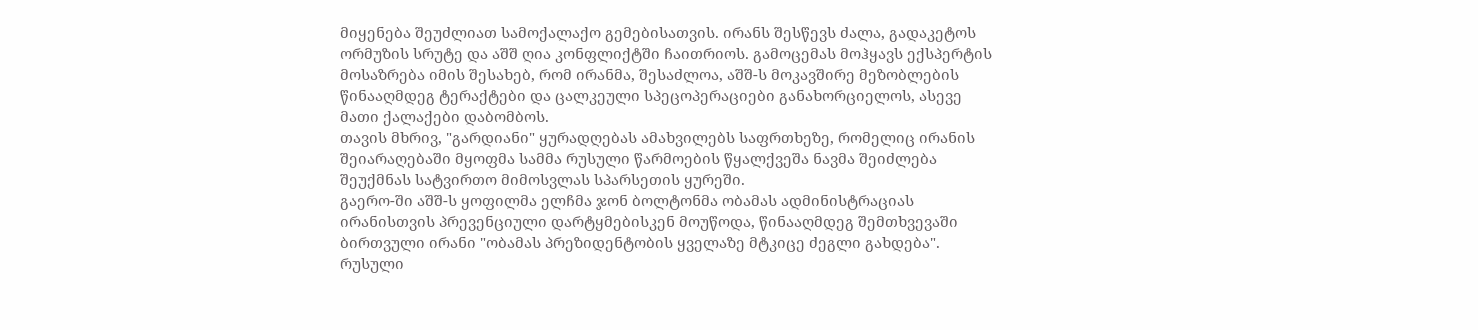მიყენება შეუძლიათ სამოქალაქო გემებისათვის. ირანს შესწევს ძალა, გადაკეტოს ორმუზის სრუტე და აშშ ღია კონფლიქტში ჩაითრიოს. გამოცემას მოჰყავს ექსპერტის მოსაზრება იმის შესახებ, რომ ირანმა, შესაძლოა, აშშ-ს მოკავშირე მეზობლების წინააღმდეგ ტერაქტები და ცალკეული სპეცოპერაციები განახორციელოს, ასევე მათი ქალაქები დაბომბოს.
თავის მხრივ, "გარდიანი" ყურადღებას ამახვილებს საფრთხეზე, რომელიც ირანის შეიარაღებაში მყოფმა სამმა რუსული წარმოების წყალქვეშა ნავმა შეიძლება შეუქმნას სატვირთო მიმოსვლას სპარსეთის ყურეში.
გაერო-ში აშშ-ს ყოფილმა ელჩმა ჯონ ბოლტონმა ობამას ადმინისტრაციას ირანისთვის პრევენციული დარტყმებისკენ მოუწოდა, წინააღმდეგ შემთხვევაში ბირთვული ირანი "ობამას პრეზიდენტობის ყველაზე მტკიცე ძეგლი გახდება".
რუსული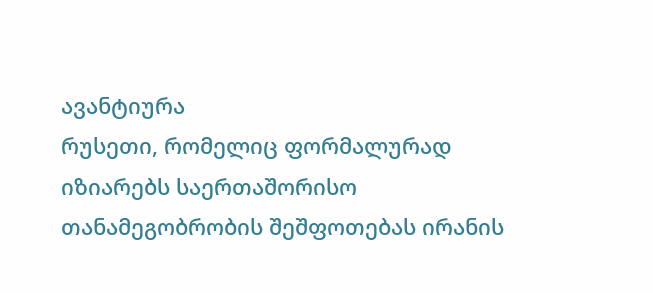ავანტიურა
რუსეთი, რომელიც ფორმალურად იზიარებს საერთაშორისო თანამეგობრობის შეშფოთებას ირანის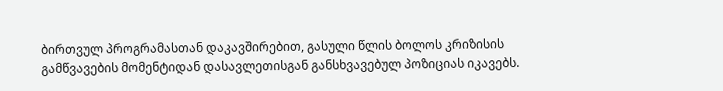ბირთვულ პროგრამასთან დაკავშირებით, გასული წლის ბოლოს კრიზისის გამწვავების მომენტიდან დასავლეთისგან განსხვავებულ პოზიციას იკავებს.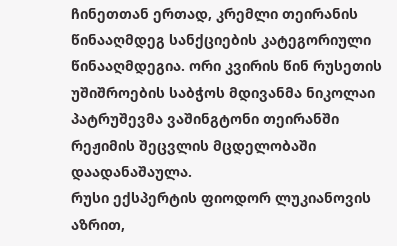ჩინეთთან ერთად, კრემლი თეირანის წინააღმდეგ სანქციების კატეგორიული წინააღმდეგია. ორი კვირის წინ რუსეთის უშიშროების საბჭოს მდივანმა ნიკოლაი პატრუშევმა ვაშინგტონი თეირანში რეჟიმის შეცვლის მცდელობაში დაადანაშაულა.
რუსი ექსპერტის ფიოდორ ლუკიანოვის აზრით,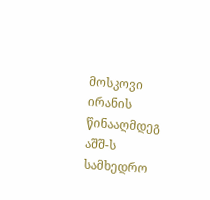მოსკოვი ირანის წინააღმდეგ აშშ-ს სამხედრო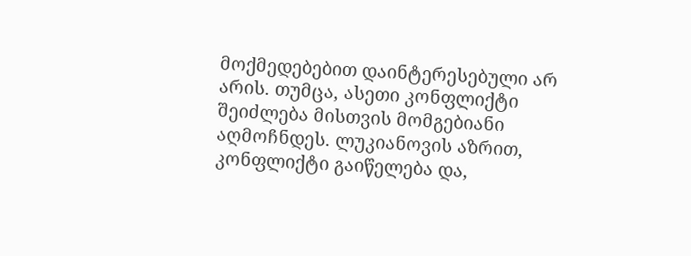მოქმედებებით დაინტერესებული არ არის. თუმცა, ასეთი კონფლიქტი შეიძლება მისთვის მომგებიანი აღმოჩნდეს. ლუკიანოვის აზრით, კონფლიქტი გაიწელება და,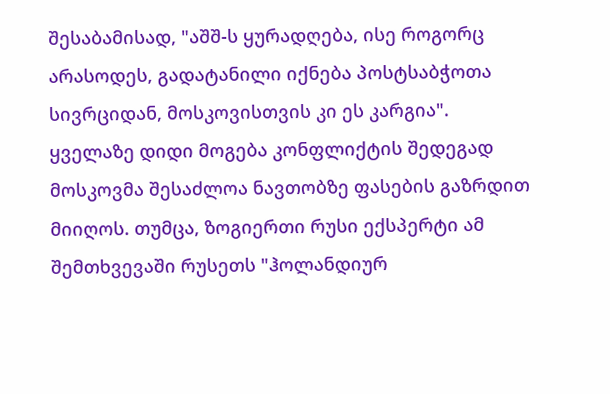შესაბამისად, "აშშ-ს ყურადღება, ისე როგორც არასოდეს, გადატანილი იქნება პოსტსაბჭოთა სივრციდან, მოსკოვისთვის კი ეს კარგია".
ყველაზე დიდი მოგება კონფლიქტის შედეგად მოსკოვმა შესაძლოა ნავთობზე ფასების გაზრდით მიიღოს. თუმცა, ზოგიერთი რუსი ექსპერტი ამ შემთხვევაში რუსეთს "ჰოლანდიურ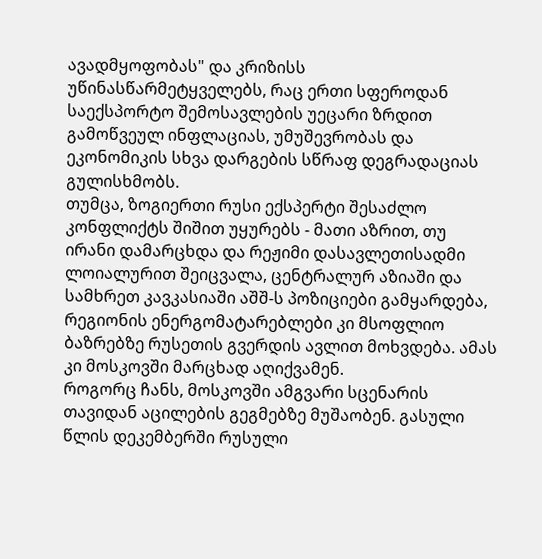ავადმყოფობას" და კრიზისს უწინასწარმეტყველებს, რაც ერთი სფეროდან საექსპორტო შემოსავლების უეცარი ზრდით გამოწვეულ ინფლაციას, უმუშევრობას და ეკონომიკის სხვა დარგების სწრაფ დეგრადაციას გულისხმობს.
თუმცა, ზოგიერთი რუსი ექსპერტი შესაძლო კონფლიქტს შიშით უყურებს - მათი აზრით, თუ ირანი დამარცხდა და რეჟიმი დასავლეთისადმი ლოიალურით შეიცვალა, ცენტრალურ აზიაში და სამხრეთ კავკასიაში აშშ-ს პოზიციები გამყარდება, რეგიონის ენერგომატარებლები კი მსოფლიო ბაზრებზე რუსეთის გვერდის ავლით მოხვდება. ამას კი მოსკოვში მარცხად აღიქვამენ.
როგორც ჩანს, მოსკოვში ამგვარი სცენარის თავიდან აცილების გეგმებზე მუშაობენ. გასული წლის დეკემბერში რუსული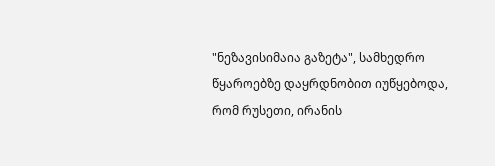"ნეზავისიმაია გაზეტა", სამხედრო წყაროებზე დაყრდნობით იუწყებოდა, რომ რუსეთი, ირანის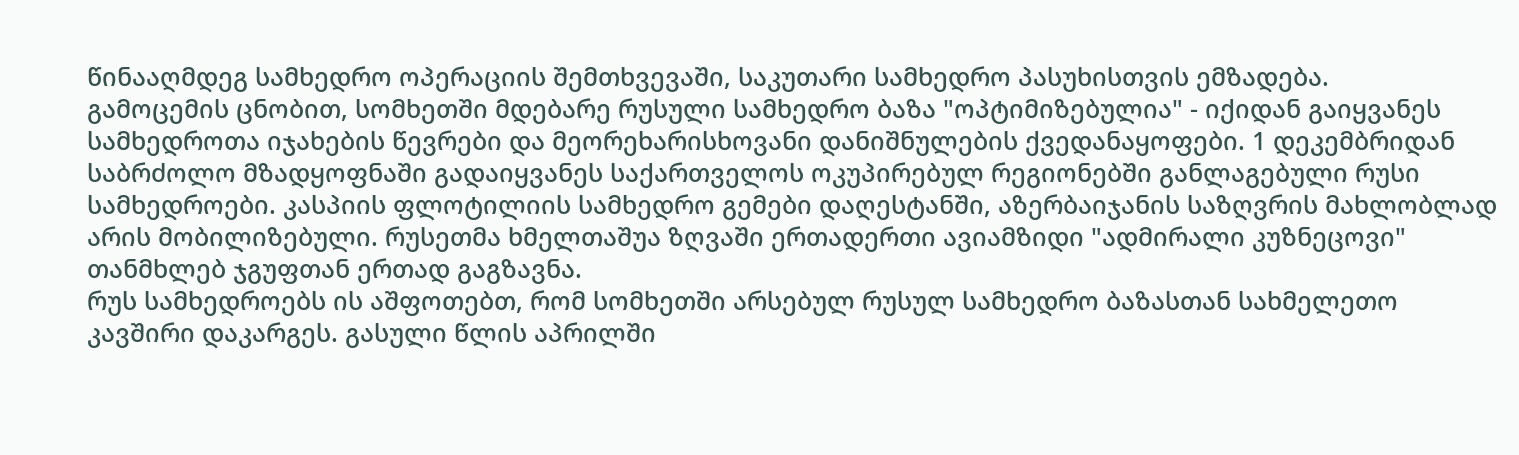წინააღმდეგ სამხედრო ოპერაციის შემთხვევაში, საკუთარი სამხედრო პასუხისთვის ემზადება.
გამოცემის ცნობით, სომხეთში მდებარე რუსული სამხედრო ბაზა "ოპტიმიზებულია" - იქიდან გაიყვანეს სამხედროთა იჯახების წევრები და მეორეხარისხოვანი დანიშნულების ქვედანაყოფები. 1 დეკემბრიდან საბრძოლო მზადყოფნაში გადაიყვანეს საქართველოს ოკუპირებულ რეგიონებში განლაგებული რუსი სამხედროები. კასპიის ფლოტილიის სამხედრო გემები დაღესტანში, აზერბაიჯანის საზღვრის მახლობლად არის მობილიზებული. რუსეთმა ხმელთაშუა ზღვაში ერთადერთი ავიამზიდი "ადმირალი კუზნეცოვი" თანმხლებ ჯგუფთან ერთად გაგზავნა.
რუს სამხედროებს ის აშფოთებთ, რომ სომხეთში არსებულ რუსულ სამხედრო ბაზასთან სახმელეთო კავშირი დაკარგეს. გასული წლის აპრილში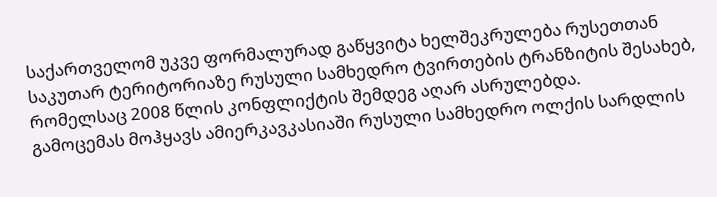საქართველომ უკვე ფორმალურად გაწყვიტა ხელშეკრულება რუსეთთან საკუთარ ტერიტორიაზე რუსული სამხედრო ტვირთების ტრანზიტის შესახებ, რომელსაც 2008 წლის კონფლიქტის შემდეგ აღარ ასრულებდა.
გამოცემას მოჰყავს ამიერკავკასიაში რუსული სამხედრო ოლქის სარდლის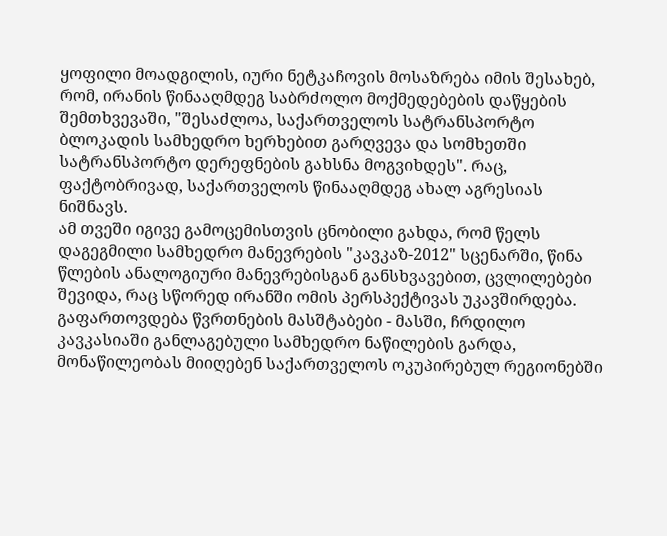ყოფილი მოადგილის, იური ნეტკაჩოვის მოსაზრება იმის შესახებ, რომ, ირანის წინააღმდეგ საბრძოლო მოქმედებების დაწყების შემთხვევაში, "შესაძლოა, საქართველოს სატრანსპორტო ბლოკადის სამხედრო ხერხებით გარღვევა და სომხეთში სატრანსპორტო დერეფნების გახსნა მოგვიხდეს". რაც, ფაქტობრივად, საქართველოს წინააღმდეგ ახალ აგრესიას ნიშნავს.
ამ თვეში იგივე გამოცემისთვის ცნობილი გახდა, რომ წელს დაგეგმილი სამხედრო მანევრების "კავკაზ-2012" სცენარში, წინა წლების ანალოგიური მანევრებისგან განსხვავებით, ცვლილებები შევიდა, რაც სწორედ ირანში ომის პერსპექტივას უკავშირდება. გაფართოვდება წვრთნების მასშტაბები - მასში, ჩრდილო კავკასიაში განლაგებული სამხედრო ნაწილების გარდა, მონაწილეობას მიიღებენ საქართველოს ოკუპირებულ რეგიონებში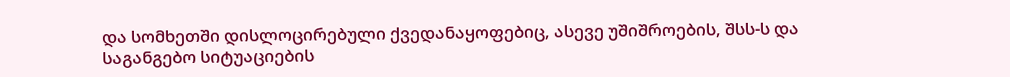და სომხეთში დისლოცირებული ქვედანაყოფებიც, ასევე უშიშროების, შსს-ს და საგანგებო სიტუაციების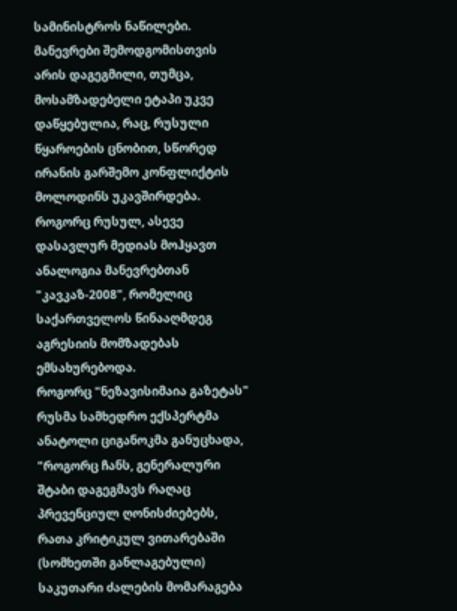სამინისტროს ნაწილები.
მანევრები შემოდგომისთვის არის დაგეგმილი, თუმცა, მოსამზადებელი ეტაპი უკვე დაწყებულია, რაც, რუსული წყაროების ცნობით, სწორედ ირანის გარშემო კონფლიქტის მოლოდინს უკავშირდება. როგორც რუსულ, ასევე დასავლურ მედიას მოჰყავთ ანალოგია მანევრებთან "კავკაზ-2008", რომელიც საქართველოს წინააღმდეგ აგრესიის მომზადებას ემსახურებოდა.
როგორც "ნეზავისიმაია გაზეტას" რუსმა სამხედრო ექსპერტმა ანატოლი ციგანოკმა განუცხადა, "როგორც ჩანს, გენერალური შტაბი დაგეგმავს რაღაც პრევენციულ ღონისძიებებს, რათა კრიტიკულ ვითარებაში (სომხეთში განლაგებული) საკუთარი ძალების მომარაგება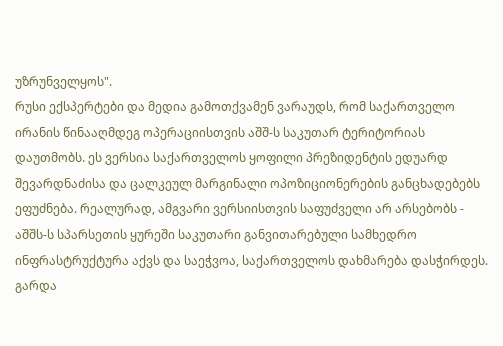უზრუნველყოს".
რუსი ექსპერტები და მედია გამოთქვამენ ვარაუდს, რომ საქართველო ირანის წინააღმდეგ ოპერაციისთვის აშშ-ს საკუთარ ტერიტორიას დაუთმობს. ეს ვერსია საქართველოს ყოფილი პრეზიდენტის ედუარდ შევარდნაძისა და ცალკეულ მარგინალი ოპოზიციონერების განცხადებებს ეფუძნება. რეალურად, ამგვარი ვერსიისთვის საფუძველი არ არსებობს - აშშს-ს სპარსეთის ყურეში საკუთარი განვითარებული სამხედრო ინფრასტრუქტურა აქვს და საეჭვოა, საქართველოს დახმარება დასჭირდეს. გარდა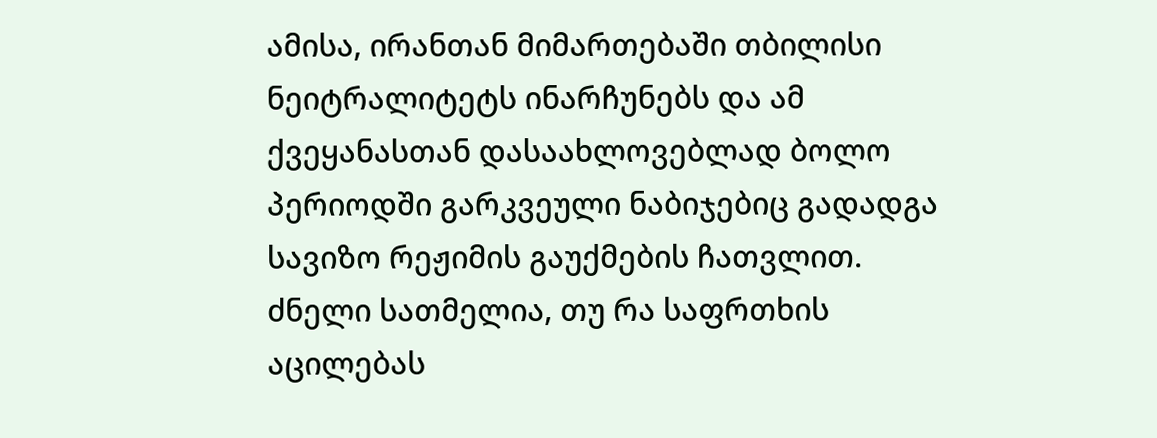ამისა, ირანთან მიმართებაში თბილისი ნეიტრალიტეტს ინარჩუნებს და ამ ქვეყანასთან დასაახლოვებლად ბოლო პერიოდში გარკვეული ნაბიჯებიც გადადგა სავიზო რეჟიმის გაუქმების ჩათვლით.
ძნელი სათმელია, თუ რა საფრთხის აცილებას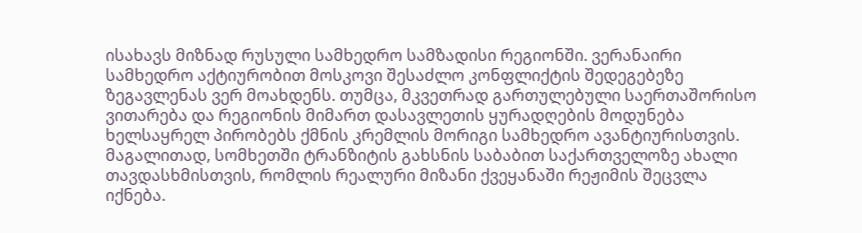ისახავს მიზნად რუსული სამხედრო სამზადისი რეგიონში. ვერანაირი სამხედრო აქტიურობით მოსკოვი შესაძლო კონფლიქტის შედეგებეზე ზეგავლენას ვერ მოახდენს. თუმცა, მკვეთრად გართულებული საერთაშორისო ვითარება და რეგიონის მიმართ დასავლეთის ყურადღების მოდუნება ხელსაყრელ პირობებს ქმნის კრემლის მორიგი სამხედრო ავანტიურისთვის. მაგალითად, სომხეთში ტრანზიტის გახსნის საბაბით საქართველოზე ახალი თავდასხმისთვის, რომლის რეალური მიზანი ქვეყანაში რეჟიმის შეცვლა იქნება.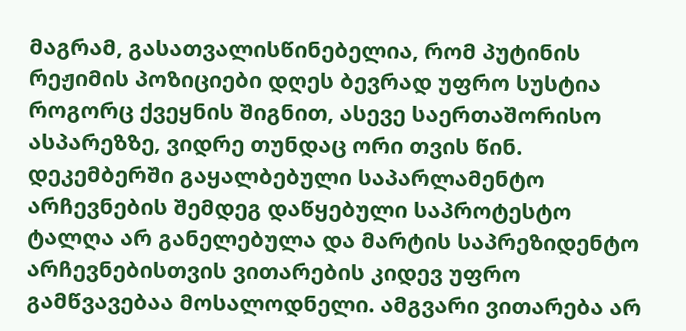მაგრამ, გასათვალისწინებელია, რომ პუტინის რეჟიმის პოზიციები დღეს ბევრად უფრო სუსტია როგორც ქვეყნის შიგნით, ასევე საერთაშორისო ასპარეზზე, ვიდრე თუნდაც ორი თვის წინ. დეკემბერში გაყალბებული საპარლამენტო არჩევნების შემდეგ დაწყებული საპროტესტო ტალღა არ განელებულა და მარტის საპრეზიდენტო არჩევნებისთვის ვითარების კიდევ უფრო გამწვავებაა მოსალოდნელი. ამგვარი ვითარება არ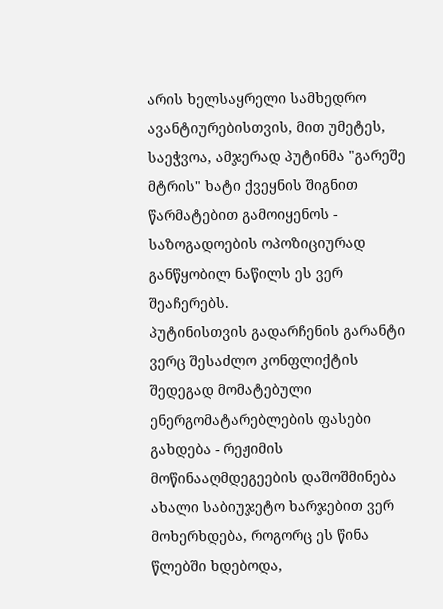არის ხელსაყრელი სამხედრო ავანტიურებისთვის, მით უმეტეს, საეჭვოა, ამჯერად პუტინმა "გარეშე მტრის" ხატი ქვეყნის შიგნით წარმატებით გამოიყენოს - საზოგადოების ოპოზიციურად განწყობილ ნაწილს ეს ვერ შეაჩერებს.
პუტინისთვის გადარჩენის გარანტი ვერც შესაძლო კონფლიქტის შედეგად მომატებული ენერგომატარებლების ფასები გახდება - რეჟიმის მოწინააღმდეგეების დაშოშმინება ახალი საბიუჯეტო ხარჯებით ვერ მოხერხდება, როგორც ეს წინა წლებში ხდებოდა,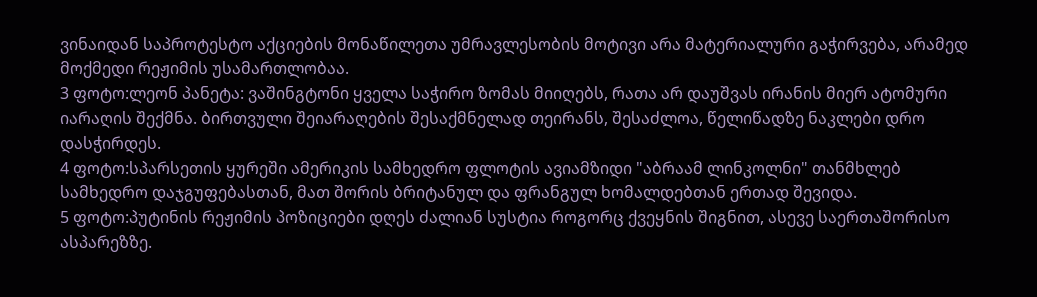ვინაიდან საპროტესტო აქციების მონაწილეთა უმრავლესობის მოტივი არა მატერიალური გაჭირვება, არამედ მოქმედი რეჟიმის უსამართლობაა.
3 ფოტო:ლეონ პანეტა: ვაშინგტონი ყველა საჭირო ზომას მიიღებს, რათა არ დაუშვას ირანის მიერ ატომური იარაღის შექმნა. ბირთვული შეიარაღების შესაქმნელად თეირანს, შესაძლოა, წელიწადზე ნაკლები დრო დასჭირდეს.
4 ფოტო:სპარსეთის ყურეში ამერიკის სამხედრო ფლოტის ავიამზიდი "აბრაამ ლინკოლნი" თანმხლებ სამხედრო დაჯგუფებასთან, მათ შორის ბრიტანულ და ფრანგულ ხომალდებთან ერთად შევიდა.
5 ფოტო:პუტინის რეჟიმის პოზიციები დღეს ძალიან სუსტია როგორც ქვეყნის შიგნით, ასევე საერთაშორისო ასპარეზზე.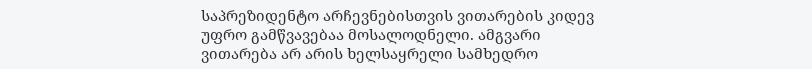საპრეზიდენტო არჩევნებისთვის ვითარების კიდევ უფრო გამწვავებაა მოსალოდნელი. ამგვარი ვითარება არ არის ხელსაყრელი სამხედრო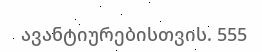ავანტიურებისთვის. 555